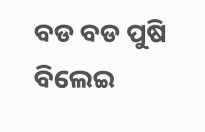ବଡ ବଡ ପୁଷି ବିଲେଇ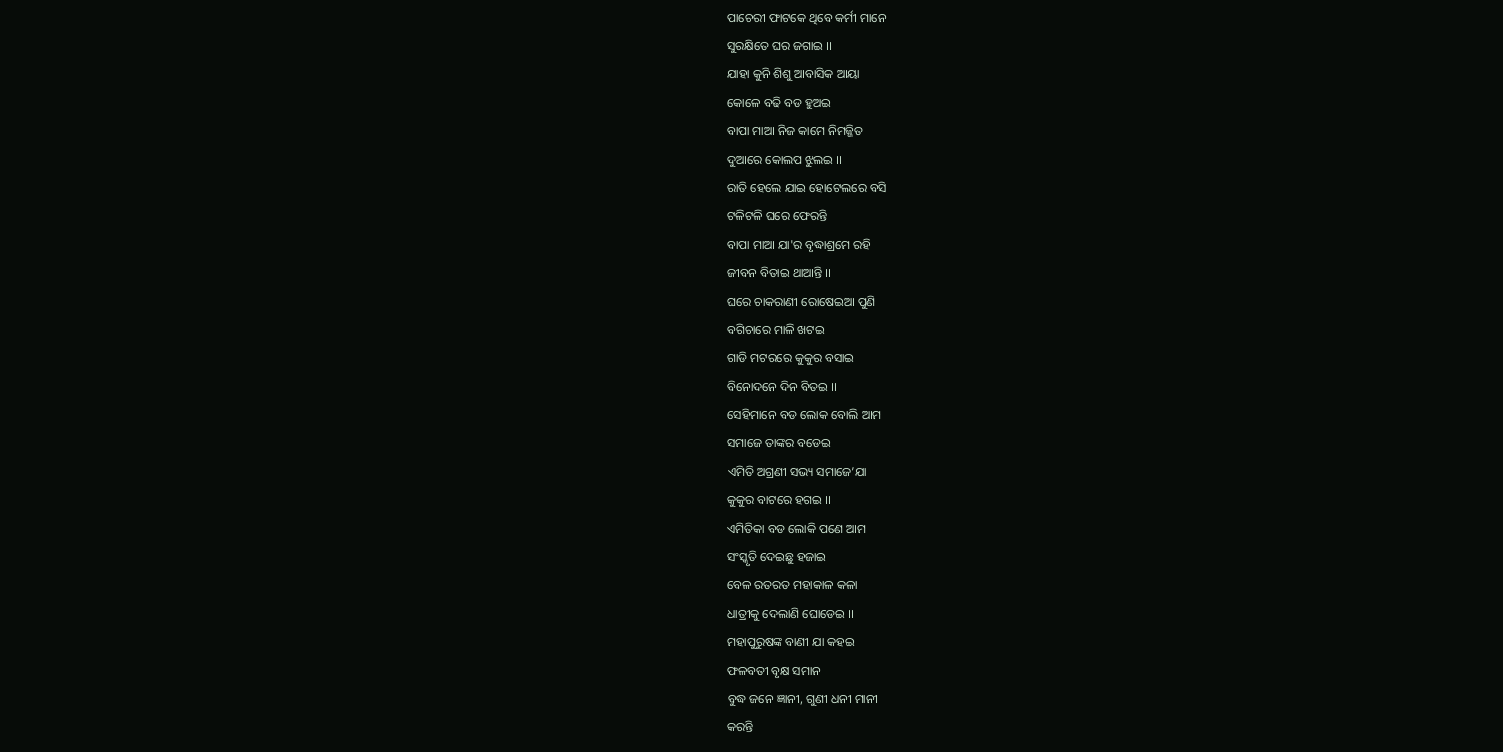ପାଚେରୀ ଫାଟକେ ଥିବେ କର୍ମୀ ମାନେ
ସୁରକ୍ଷିତେ ଘର ଜଗାଇ ।।
ଯାହା କୁନି ଶିଶୁ ଆବାସିକ ଆୟା
କୋଳେ ବଢି ବଡ ହୁଅଇ
ବାପା ମାଆ ନିଜ କାମେ ନିମଜ୍ଜିତ
ଦୁଆରେ କୋଲପ ଝୁଲଇ ।।
ରାତି ହେଲେ ଯାଇ ହୋଟେଲରେ ବସି
ଟଳିଟଳି ଘରେ ଫେରନ୍ତି
ବାପା ମାଆ ଯା'ର ବୃଦ୍ଧାଶ୍ରମେ ରହି
ଜୀବନ ବିତାଇ ଥାଆନ୍ତି ।।
ଘରେ ଚାକରାଣୀ ରୋଷେଇଆ ପୁଣି
ବଗିଚାରେ ମାଳି ଖଟଇ
ଗାଡି ମଟରରେ କୁକୁର ବସାଇ
ବିନୋଦନେ ଦିନ ବିତଇ ।।
ସେହିମାନେ ବଡ ଲୋକ ବୋଲି ଆମ
ସମାଜେ ତାଙ୍କର ବଡେଇ
ଏମିତି ଅଗ୍ରଣୀ ସଭ୍ୟ ସମାଜେ’ଯା
କୁକୁର ବାଟରେ ହଗଇ ।।
ଏମିତିକା ବଡ ଲୋକି ପଣେ ଆମ
ସଂସ୍କୃତି ଦେଇଛୁ ହଜାଇ
ବେଳ ରତରତ ମହାକାଳ କଳା
ଧାତ୍ରୀକୁ ଦେଲାଣି ଘୋଡେଇ ।।
ମହାପୁରୁଷଙ୍କ ବାଣୀ ଯା କହଇ
ଫଳବତୀ ବୃକ୍ଷ ସମାନ
ବୁଦ୍ଧ ଜନେ ଜ୍ଞାନୀ, ଗୁଣୀ ଧନୀ ମାନୀ
କରନ୍ତି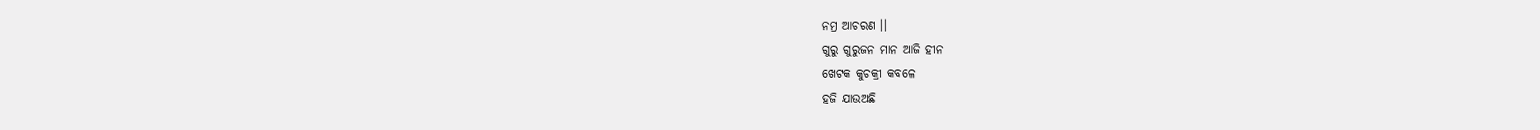ନମ୍ର ଆଚରଣ ।।
ଗୁରୁ ଗୁରୁଜନ ମାନ ଆଜି ହୀନ
ଖେଟକ କୁଚକ୍ରୀ କବଳେ
ହଜି ଯାଉଅଛି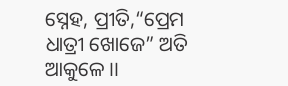ସ୍ନେହ, ପ୍ରୀତି,“ପ୍ରେମ
ଧାତ୍ରୀ ଖୋଜେ” ଅତି ଆକୁଳେ ।।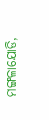ମଙ୍ଗଳାଯୋଡି,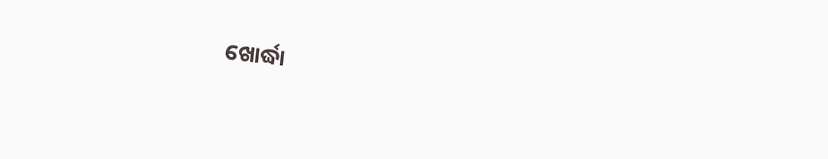ଖୋର୍ଦ୍ଧା